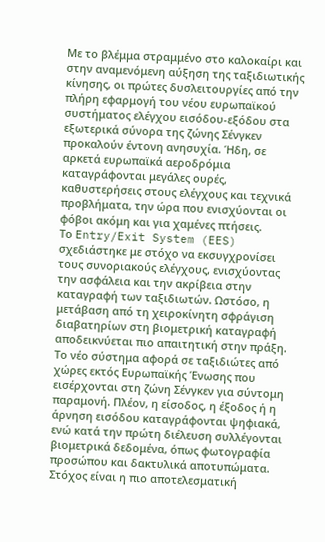Με το βλέμμα στραμμένο στο καλοκαίρι και στην αναμενόμενη αύξηση της ταξιδιωτικής κίνησης, οι πρώτες δυσλειτουργίες από την πλήρη εφαρμογή του νέου ευρωπαϊκού συστήματος ελέγχου εισόδου-εξόδου στα εξωτερικά σύνορα της ζώνης Σένγκεν προκαλούν έντονη ανησυχία. Ήδη, σε αρκετά ευρωπαϊκά αεροδρόμια καταγράφονται μεγάλες ουρές, καθυστερήσεις στους ελέγχους και τεχνικά προβλήματα, την ώρα που ενισχύονται οι φόβοι ακόμη και για χαμένες πτήσεις.
Το Entry/Exit System (EES) σχεδιάστηκε με στόχο να εκσυγχρονίσει τους συνοριακούς ελέγχους, ενισχύοντας την ασφάλεια και την ακρίβεια στην καταγραφή των ταξιδιωτών. Ωστόσο, η μετάβαση από τη χειροκίνητη σφράγιση διαβατηρίων στη βιομετρική καταγραφή αποδεικνύεται πιο απαιτητική στην πράξη.
Το νέο σύστημα αφορά σε ταξιδιώτες από χώρες εκτός Ευρωπαϊκής Ένωσης που εισέρχονται στη ζώνη Σένγκεν για σύντομη παραμονή. Πλέον, η είσοδος, η έξοδος ή η άρνηση εισόδου καταγράφονται ψηφιακά, ενώ κατά την πρώτη διέλευση συλλέγονται βιομετρικά δεδομένα, όπως φωτογραφία προσώπου και δακτυλικά αποτυπώματα. Στόχος είναι η πιο αποτελεσματική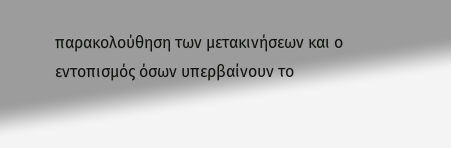παρακολούθηση των μετακινήσεων και ο εντοπισμός όσων υπερβαίνουν το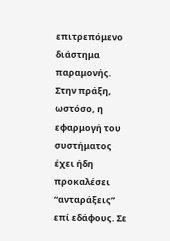επιτρεπόμενο διάστημα παραμονής.
Στην πράξη, ωστόσο, η εφαρμογή του συστήματος έχει ήδη προκαλέσει “ανταράξεις” επί εδάφους. Σε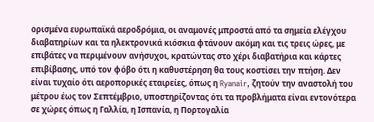ορισμένα ευρωπαϊκά αεροδρόμια, οι αναμονές μπροστά από τα σημεία ελέγχου διαβατηρίων και τα ηλεκτρονικά κιόσκια φτάνουν ακόμη και τις τρεις ώρες, με επιβάτες να περιμένουν ανήσυχοι, κρατώντας στο χέρι διαβατήρια και κάρτες επιβίβασης, υπό τον φόβο ότι η καθυστέρηση θα τους κοστίσει την πτήση. Δεν είναι τυχαίο ότι αεροπορικές εταιρείες, όπως η Ryanair, ζητούν την αναστολή του μέτρου έως τον Σεπτέμβριο, υποστηρίζοντας ότι τα προβλήματα είναι εντονότερα σε χώρες όπως η Γαλλία, η Ισπανία, η Πορτογαλία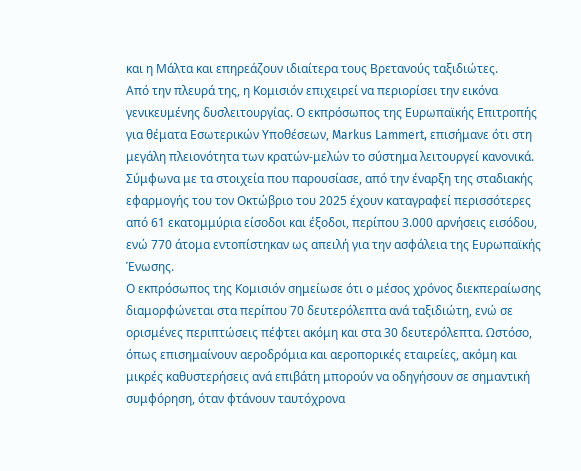και η Μάλτα και επηρεάζουν ιδιαίτερα τους Βρετανούς ταξιδιώτες.
Από την πλευρά της, η Κομισιόν επιχειρεί να περιορίσει την εικόνα γενικευμένης δυσλειτουργίας. Ο εκπρόσωπος της Ευρωπαϊκής Επιτροπής για θέματα Εσωτερικών Υποθέσεων, Markus Lammert, επισήμανε ότι στη μεγάλη πλειονότητα των κρατών-μελών το σύστημα λειτουργεί κανονικά. Σύμφωνα με τα στοιχεία που παρουσίασε, από την έναρξη της σταδιακής εφαρμογής του τον Οκτώβριο του 2025 έχουν καταγραφεί περισσότερες από 61 εκατομμύρια είσοδοι και έξοδοι, περίπου 3.000 αρνήσεις εισόδου, ενώ 770 άτομα εντοπίστηκαν ως απειλή για την ασφάλεια της Ευρωπαϊκής Ένωσης.
Ο εκπρόσωπος της Κομισιόν σημείωσε ότι ο μέσος χρόνος διεκπεραίωσης διαμορφώνεται στα περίπου 70 δευτερόλεπτα ανά ταξιδιώτη, ενώ σε ορισμένες περιπτώσεις πέφτει ακόμη και στα 30 δευτερόλεπτα. Ωστόσο, όπως επισημαίνουν αεροδρόμια και αεροπορικές εταιρείες, ακόμη και μικρές καθυστερήσεις ανά επιβάτη μπορούν να οδηγήσουν σε σημαντική συμφόρηση, όταν φτάνουν ταυτόχρονα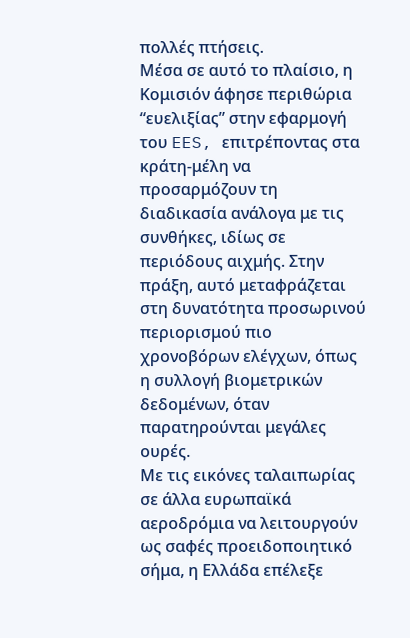πολλές πτήσεις.
Μέσα σε αυτό το πλαίσιο, η Κομισιόν άφησε περιθώρια “ευελιξίας” στην εφαρμογή του EES, επιτρέποντας στα κράτη-μέλη να προσαρμόζουν τη διαδικασία ανάλογα με τις συνθήκες, ιδίως σε περιόδους αιχμής. Στην πράξη, αυτό μεταφράζεται στη δυνατότητα προσωρινού περιορισμού πιο χρονοβόρων ελέγχων, όπως η συλλογή βιομετρικών δεδομένων, όταν παρατηρούνται μεγάλες ουρές.
Με τις εικόνες ταλαιπωρίας σε άλλα ευρωπαϊκά αεροδρόμια να λειτουργούν ως σαφές προειδοποιητικό σήμα, η Ελλάδα επέλεξε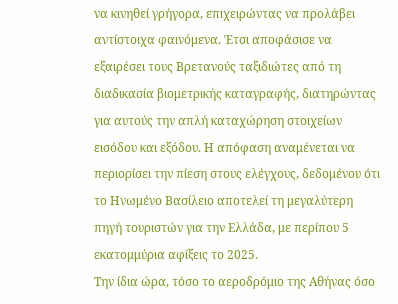να κινηθεί γρήγορα, επιχειρώντας να προλάβει αντίστοιχα φαινόμενα. Έτσι αποφάσισε να εξαιρέσει τους Βρετανούς ταξιδιώτες από τη διαδικασία βιομετρικής καταγραφής, διατηρώντας για αυτούς την απλή καταχώρηση στοιχείων εισόδου και εξόδου. Η απόφαση αναμένεται να περιορίσει την πίεση στους ελέγχους, δεδομένου ότι το Ηνωμένο Βασίλειο αποτελεί τη μεγαλύτερη πηγή τουριστών για την Ελλάδα, με περίπου 5 εκατομμύρια αφίξεις το 2025.
Την ίδια ώρα, τόσο το αεροδρόμιο της Αθήνας όσο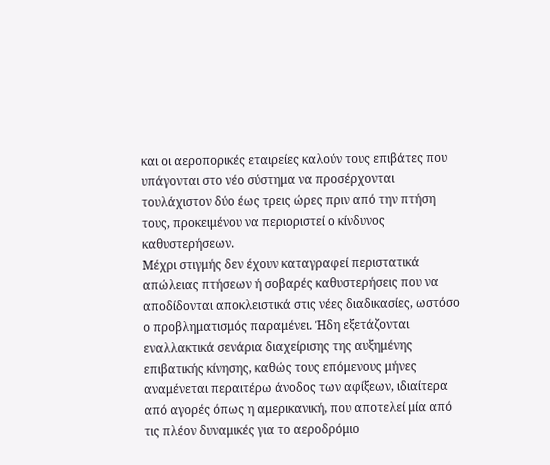και οι αεροπορικές εταιρείες καλούν τους επιβάτες που υπάγονται στο νέο σύστημα να προσέρχονται τουλάχιστον δύο έως τρεις ώρες πριν από την πτήση τους, προκειμένου να περιοριστεί ο κίνδυνος καθυστερήσεων.
Μέχρι στιγμής δεν έχουν καταγραφεί περιστατικά απώλειας πτήσεων ή σοβαρές καθυστερήσεις που να αποδίδονται αποκλειστικά στις νέες διαδικασίες, ωστόσο ο προβληματισμός παραμένει. Ήδη εξετάζονται εναλλακτικά σενάρια διαχείρισης της αυξημένης επιβατικής κίνησης, καθώς τους επόμενους μήνες αναμένεται περαιτέρω άνοδος των αφίξεων, ιδιαίτερα από αγορές όπως η αμερικανική, που αποτελεί μία από τις πλέον δυναμικές για το αεροδρόμιο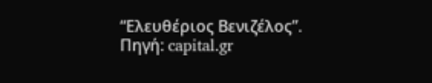“Ελευθέριος Βενιζέλος”.
Πηγή: capital.gr